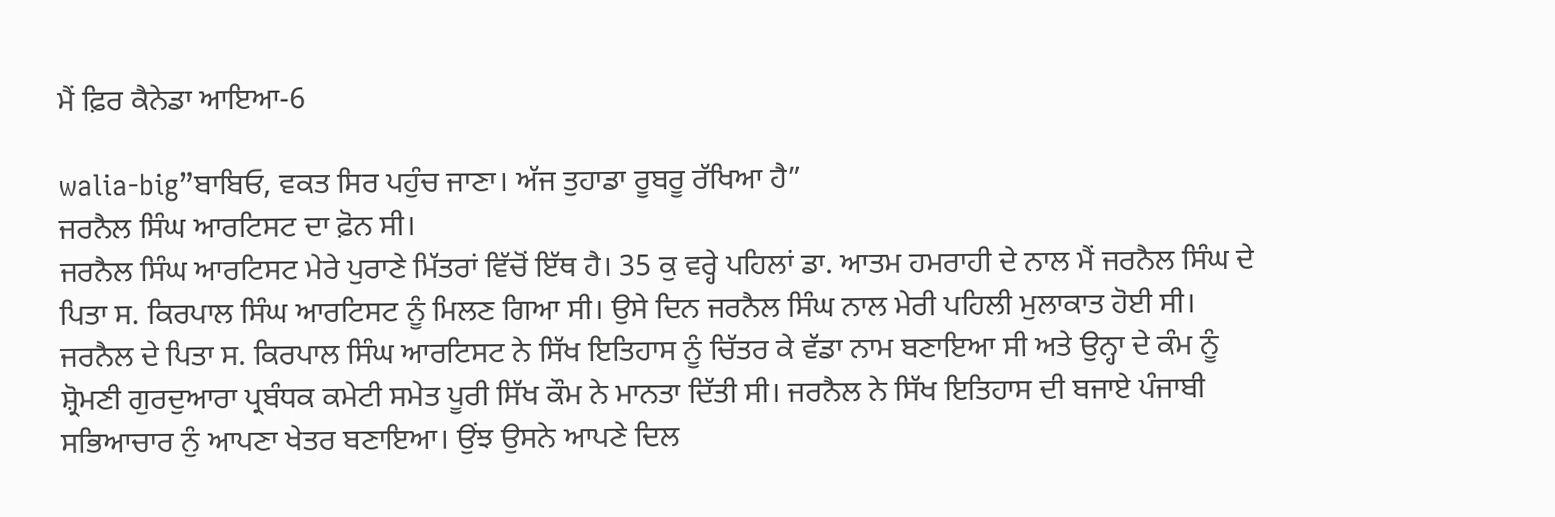ਮੈਂ ਫ਼ਿਰ ਕੈਨੇਡਾ ਆਇਆ-6

walia-big”ਬਾਬਿਓ, ਵਕਤ ਸਿਰ ਪਹੁੰਚ ਜਾਣਾ। ਅੱਜ ਤੁਹਾਡਾ ਰੂਬਰੂ ਰੱਖਿਆ ਹੈ”
ਜਰਨੈਲ ਸਿੰਘ ਆਰਟਿਸਟ ਦਾ ਫ਼ੋਨ ਸੀ।
ਜਰਨੈਲ ਸਿੰਘ ਆਰਟਿਸਟ ਮੇਰੇ ਪੁਰਾਣੇ ਮਿੱਤਰਾਂ ਵਿੱਚੋਂ ਇੱਥ ਹੈ। 35 ਕੁ ਵਰ੍ਹੇ ਪਹਿਲਾਂ ਡਾ. ਆਤਮ ਹਮਰਾਹੀ ਦੇ ਨਾਲ ਮੈਂ ਜਰਨੈਲ ਸਿੰਘ ਦੇ ਪਿਤਾ ਸ. ਕਿਰਪਾਲ ਸਿੰਘ ਆਰਟਿਸਟ ਨੂੰ ਮਿਲਣ ਗਿਆ ਸੀ। ਉਸੇ ਦਿਨ ਜਰਨੈਲ ਸਿੰਘ ਨਾਲ ਮੇਰੀ ਪਹਿਲੀ ਮੁਲਾਕਾਤ ਹੋਈ ਸੀ। ਜਰਨੈਲ ਦੇ ਪਿਤਾ ਸ. ਕਿਰਪਾਲ ਸਿੰਘ ਆਰਟਿਸਟ ਨੇ ਸਿੱਖ ਇਤਿਹਾਸ ਨੂੰ ਚਿੱਤਰ ਕੇ ਵੱਡਾ ਨਾਮ ਬਣਾਇਆ ਸੀ ਅਤੇ ਉਨ੍ਹਾ ਦੇ ਕੰਮ ਨੂੰ ਸ਼੍ਰੋਮਣੀ ਗੁਰਦੁਆਰਾ ਪ੍ਰਬੰਧਕ ਕਮੇਟੀ ਸਮੇਤ ਪੂਰੀ ਸਿੱਖ ਕੌਮ ਨੇ ਮਾਨਤਾ ਦਿੱਤੀ ਸੀ। ਜਰਨੈਲ ਨੇ ਸਿੱਖ ਇਤਿਹਾਸ ਦੀ ਬਜਾਏ ਪੰਜਾਬੀ ਸਭਿਆਚਾਰ ਨੁੰ ਆਪਣਾ ਖੇਤਰ ਬਣਾਇਆ। ਉਂਝ ਉਸਨੇ ਆਪਣੇ ਦਿਲ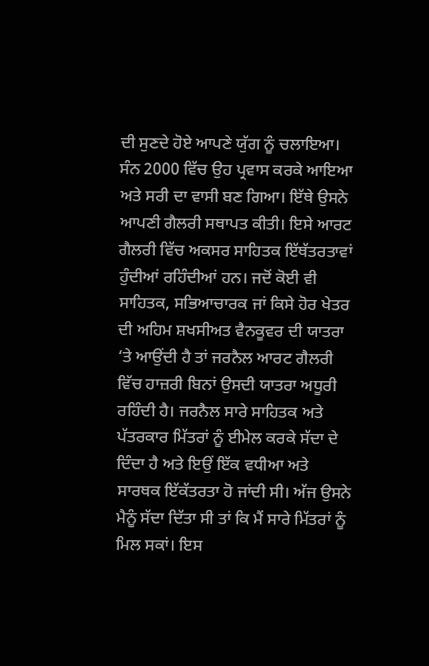ਦੀ ਸੁਣਦੇ ਹੋਏ ਆਪਣੇ ਯੁੱਗ ਨੂੰ ਚਲਾਇਆ। ਸੰਨ 2000 ਵਿੱਚ ਉਹ ਪ੍ਰਵਾਸ ਕਰਕੇ ਆਇਆ ਅਤੇ ਸਰੀ ਦਾ ਵਾਸੀ ਬਣ ਗਿਆ। ਇੱਥੇ ਉਸਨੇ ਆਪਣੀ ਗੈਲਰੀ ਸਥਾਪਤ ਕੀਤੀ। ਇਸੇ ਆਰਟ ਗੈਲਰੀ ਵਿੱਚ ਅਕਸਰ ਸਾਹਿਤਕ ਇੱਥੱਤਰਤਾਵਾਂ ਹੁੰਦੀਆਂ ਰਹਿੰਦੀਆਂ ਹਨ। ਜਦੋਂ ਕੋਈ ਵੀ ਸਾਹਿਤਕ, ਸਭਿਆਚਾਰਕ ਜਾਂ ਕਿਸੇ ਹੋਰ ਖੇਤਰ ਦੀ ਅਹਿਮ ਸ਼ਖਸੀਅਤ ਵੈਨਕੂਵਰ ਦੀ ਯਾਤਰਾ ‘ਤੇ ਆਉਂਦੀ ਹੈ ਤਾਂ ਜਰਨੈਲ ਆਰਟ ਗੈਲਰੀ ਵਿੱਚ ਹਾਜ਼ਰੀ ਬਿਨਾਂ ਉਸਦੀ ਯਾਤਰਾ ਅਧੂਰੀ ਰਹਿੰਦੀ ਹੈ। ਜਰਨੈਲ ਸਾਰੇ ਸਾਹਿਤਕ ਅਤੇ ਪੱਤਰਕਾਰ ਮਿੱਤਰਾਂ ਨੂੰ ਈਮੇਲ ਕਰਕੇ ਸੱਦਾ ਦੇ ਦਿੰਦਾ ਹੈ ਅਤੇ ਇਉਂ ਇੱਕ ਵਧੀਆ ਅਤੇ ਸਾਰਥਕ ਇੱਕੱਤਰਤਾ ਹੋ ਜਾਂਦੀ ਸੀ। ਅੱਜ ਉਸਨੇ ਮੈਨੂੰ ਸੱਦਾ ਦਿੱਤਾ ਸੀ ਤਾਂ ਕਿ ਮੈਂ ਸਾਰੇ ਮਿੱਤਰਾਂ ਨੂੰ ਮਿਲ ਸਕਾਂ। ਇਸ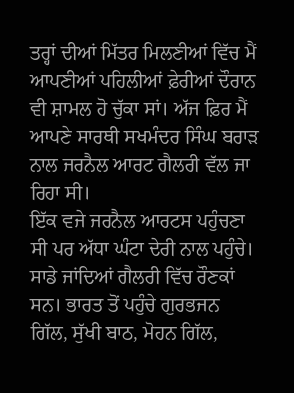ਤਰ੍ਹਾਂ ਦੀਆਂ ਮਿੱਤਰ ਮਿਲਣੀਆਂ ਵਿੱਚ ਮੈਂ ਆਪਣੀਆਂ ਪਹਿਲੀਆਂ ਫ਼ੇਰੀਆਂ ਦੌਰਾਨ ਵੀ ਸ਼ਾਮਲ ਹੋ ਚੁੱਕਾ ਸਾਂ। ਅੱਜ ਫ਼ਿਰ ਮੈਂ ਆਪਣੇ ਸਾਰਥੀ ਸਖਮੰਦਰ ਸਿੰਘ ਬਰਾੜ ਨਾਲ ਜਰਨੈਲ ਆਰਟ ਗੈਲਰੀ ਵੱਲ ਜਾ ਰਿਹਾ ਸੀ।
ਇੱਕ ਵਜੇ ਜਰਨੈਲ ਆਰਟਸ ਪਹੁੰਚਣਾ ਸੀ ਪਰ ਅੱਧਾ ਘੰਟਾ ਦੇਰੀ ਨਾਲ ਪਹੁੰਚੇ। ਸਾਡੇ ਜਾਂਦਿਆਂ ਗੈਲਰੀ ਵਿੱਚ ਰੌਣਕਾਂ ਸਨ। ਭਾਰਤ ਤੋਂ ਪਹੁੰਚੇ ਗੁਰਭਜਨ ਗਿੱਲ, ਸੁੱਖੀ ਬਾਠ, ਮੋਹਨ ਗਿੱਲ,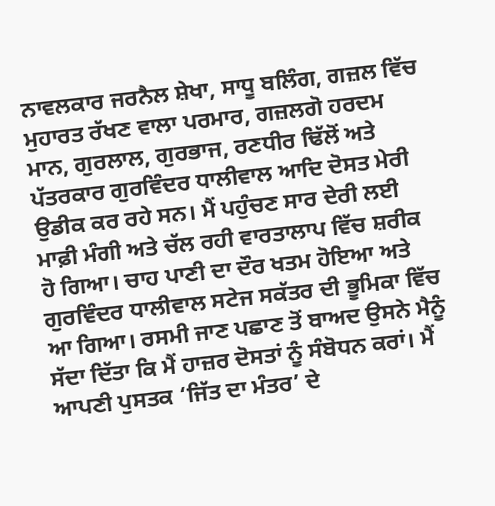ਨਾਵਲਕਾਰ ਜਰਨੈਲ ਸ਼ੇਖਾ, ਸਾਧੂ ਬਲਿੰਗ, ਗਜ਼ਲ ਵਿੱਚ ਮੁਹਾਰਤ ਰੱਖਣ ਵਾਲਾ ਪਰਮਾਰ, ਗਜ਼ਲਗੋ ਹਰਦਮ ਮਾਨ, ਗੁਰਲਾਲ, ਗੁਰਭਾਜ, ਰਣਧੀਰ ਢਿੱਲੋਂ ਅਤੇ ਪੱਤਰਕਾਰ ਗੁਰਵਿੰਦਰ ਧਾਲੀਵਾਲ ਆਦਿ ਦੋਸਤ ਮੇਰੀ ਉਡੀਕ ਕਰ ਰਹੇ ਸਨ। ਮੈਂ ਪਹੁੰਚਣ ਸਾਰ ਦੇਰੀ ਲਈ ਮਾਫ਼ੀ ਮੰਗੀ ਅਤੇ ਚੱਲ ਰਹੀ ਵਾਰਤਾਲਾਪ ਵਿੱਚ ਸ਼ਰੀਕ ਹੋ ਗਿਆ। ਚਾਹ ਪਾਣੀ ਦਾ ਦੌਰ ਖਤਮ ਹੋਇਆ ਅਤੇ ਗੁਰਵਿੰਦਰ ਧਾਲੀਵਾਲ ਸਟੇਜ ਸਕੱਤਰ ਦੀ ਭੂਮਿਕਾ ਵਿੱਚ ਆ ਗਿਆ। ਰਸਮੀ ਜਾਣ ਪਛਾਣ ਤੋਂ ਬਾਅਦ ਉਸਨੇ ਮੈਨੂੰ ਸੱਦਾ ਦਿੱਤਾ ਕਿ ਮੈਂ ਹਾਜ਼ਰ ਦੋਸਤਾਂ ਨੂੰ ਸੰਬੋਧਨ ਕਰਾਂ। ਮੈਂ ਆਪਣੀ ਪੁਸਤਕ ‘ਜਿੱਤ ਦਾ ਮੰਤਰ’ ਦੇ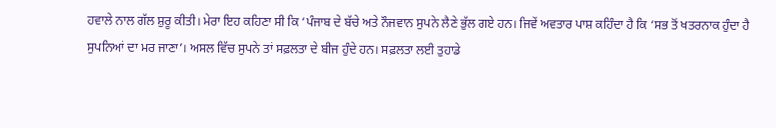ਹਵਾਲੇ ਨਾਲ ਗੱਲ ਸ਼ੁਰੂ ਕੀਤੀ। ਮੇਰਾ ਇਹ ਕਹਿਣਾ ਸੀ ਕਿ ‘ਪੰਜਾਬ ਦੇ ਬੱਚੇ ਅਤੇ ਨੌਜਵਾਨ ਸੁਪਨੇ ਲੈਣੇ ਭੁੱਲ ਗਏ ਹਨ। ਜਿਵੇਂ ਅਵਤਾਰ ਪਾਸ਼ ਕਹਿੰਦਾ ਹੈ ਕਿ ‘ਸਭ ਤੋਂ ਖਤਰਨਾਕ ਹੁੰਦਾ ਹੈ ਸੁਪਨਿਆਂ ਦਾ ਮਰ ਜਾਣਾ’। ਅਸਲ ਵਿੱਚ ਸੁਪਨੇ ਤਾਂ ਸਫ਼ਲਤਾ ਦੇ ਬੀਜ ਹੁੰਦੇ ਹਨ। ਸਫ਼ਲਤਾ ਲਈ ਤੁਹਾਡੇ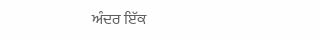ਅੰਦਰ ਇੱਕ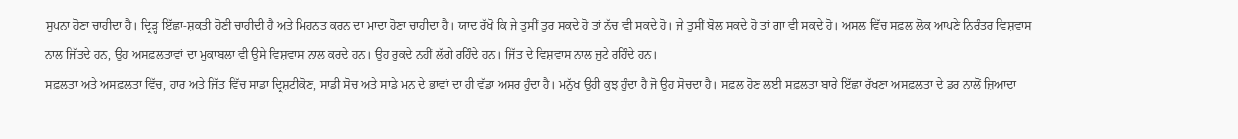ਸੁਪਨਾ ਹੋਣਾ ਚਾਹੀਦਾ ਹੈ। ਦ੍ਰਿੜ੍ਹ ਇੱਛਾ-ਸ਼ਕਤੀ ਹੋਣੀ ਚਾਹੀਦੀ ਹੈ ਅਤੇ ਮਿਹਨਤ ਕਰਨ ਦਾ ਮਾਦਾ ਹੋਣਾ ਚਾਹੀਦਾ ਹੈ। ਯਾਦ ਰੱਖੋ ਕਿ ਜੇ ਤੁਸੀਂ ਤੁਰ ਸਕਦੇ ਹੋ ਤਾਂ ਨੱਚ ਵੀ ਸਕਦੇ ਹੋ। ਜੇ ਤੁਸੀਂ ਬੋਲ ਸਕਦੇ ਹੋ ਤਾਂ ਗਾ ਵੀ ਸਕਦੇ ਹੋ। ਅਸਲ ਵਿੱਚ ਸਫ਼ਲ ਲੋਕ ਆਪਣੇ ਨਿਰੰਤਰ ਵਿਸ਼ਵਾਸ ਨਾਲ ਜਿੱਤਦੇ ਹਨ, ਉਹ ਅਸਫ਼ਲਤਾਵਾਂ ਦਾ ਮੁਕਾਬਲਾ ਵੀ ਉਸੇ ਵਿਸ਼ਵਾਸ ਨਾਲ ਕਰਦੇ ਹਨ। ਉਹ ਰੁਕਦੇ ਨਹੀਂ ਲੱਗੇ ਰਹਿੰਦੇ ਹਨ। ਜਿੱਤ ਦੇ ਵਿਸ਼ਵਾਸ ਨਾਲ ਜੁਟੇ ਰਹਿੰਦੇ ਹਨ।
ਸਫ਼ਲਤਾ ਅਤੇ ਅਸਫ਼ਲਤਾ ਵਿੱਚ, ਹਾਰ ਅਤੇ ਜਿੱਤ ਵਿੱਚ ਸਾਡਾ ਦ੍ਰਿਸ਼ਟੀਕੋਣ, ਸਾਡੀ ਸੋਚ ਅਤੇ ਸਾਡੇ ਮਨ ਦੇ ਭਾਵਾਂ ਦਾ ਹੀ ਵੱਡਾ ਅਸਰ ਹੁੰਦਾ ਹੈ। ਮਨੁੱਖ ਉਹੀ ਕੁਝ ਹੁੰਦਾ ਹੈ ਜੋ ਉਹ ਸੋਚਦਾ ਹੈ। ਸਫ਼ਲ ਹੋਣ ਲਈ ਸਫ਼ਲਤਾ ਬਾਰੇ ਇੱਛਾ ਰੱਖਣਾ ਅਸਫ਼ਲਤਾ ਦੇ ਡਰ ਨਾਲੋਂ ਜ਼ਿਆਦਾ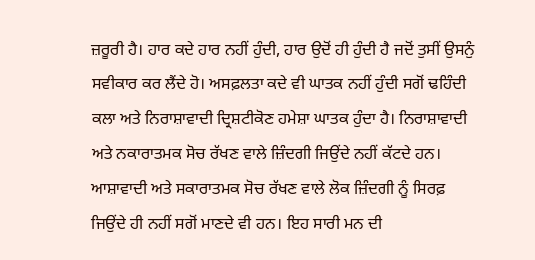ਜ਼ਰੂਰੀ ਹੈ। ਹਾਰ ਕਦੇ ਹਾਰ ਨਹੀਂ ਹੁੰਦੀ, ਹਾਰ ਉਦੋਂ ਹੀ ਹੁੰਦੀ ਹੈ ਜਦੋਂ ਤੁਸੀਂ ਉਸਨੁੰ ਸਵੀਕਾਰ ਕਰ ਲੈਂਦੇ ਹੋ। ਅਸਫ਼ਲਤਾ ਕਦੇ ਵੀ ਘਾਤਕ ਨਹੀਂ ਹੁੰਦੀ ਸਗੋਂ ਢਹਿੰਦੀ ਕਲਾ ਅਤੇ ਨਿਰਾਸ਼ਾਵਾਦੀ ਦ੍ਰਿਸ਼ਟੀਕੋਣ ਹਮੇਸ਼ਾ ਘਾਤਕ ਹੁੰਦਾ ਹੈ। ਨਿਰਾਸ਼ਾਵਾਦੀ ਅਤੇ ਨਕਾਰਾਤਮਕ ਸੋਚ ਰੱਖਣ ਵਾਲੇ ਜ਼ਿੰਦਗੀ ਜਿਉਂਦੇ ਨਹੀਂ ਕੱਟਦੇ ਹਨ। ਆਸ਼ਾਵਾਦੀ ਅਤੇ ਸਕਾਰਾਤਮਕ ਸੋਚ ਰੱਖਣ ਵਾਲੇ ਲੋਕ ਜ਼ਿੰਦਗੀ ਨੂੰ ਸਿਰਫ਼ ਜਿਉਂਦੇ ਹੀ ਨਹੀਂ ਸਗੋਂ ਮਾਣਦੇ ਵੀ ਹਨ। ਇਹ ਸਾਰੀ ਮਨ ਦੀ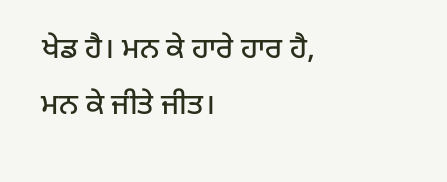ਖੇਡ ਹੈ। ਮਨ ਕੇ ਹਾਰੇ ਹਾਰ ਹੈ, ਮਨ ਕੇ ਜੀਤੇ ਜੀਤ।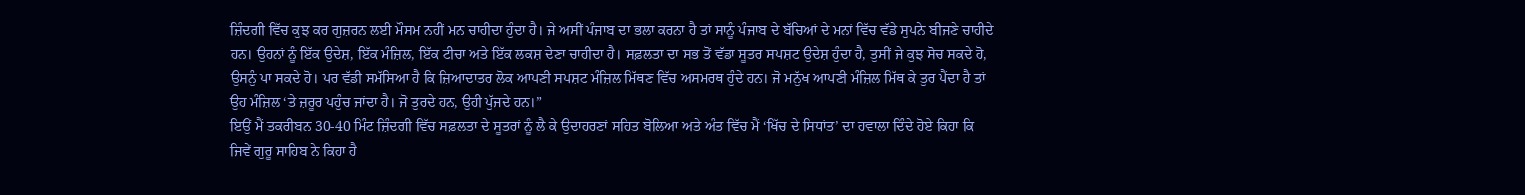ਜ਼ਿੰਦਗੀ ਵਿੱਚ ਕੁਝ ਕਰ ਗੁਜ਼ਰਨ ਲਈ ਮੌਸਮ ਨਹੀਂ ਮਨ ਚਾਹੀਦਾ ਹੁੰਦਾ ਹੈ। ਜੇ ਅਸੀਂ ਪੰਜਾਬ ਦਾ ਭਲਾ ਕਰਨਾ ਹੈ ਤਾਂ ਸਾਨੂੰ ਪੰਜਾਬ ਦੇ ਬੱਚਿਆਂ ਦੇ ਮਨਾਂ ਵਿੱਚ ਵੱਡੇ ਸੁਪਨੇ ਬੀਜਣੇ ਚਾਹੀਦੇ ਹਨ। ਉਹਨਾਂ ਨੂੰ ਇੱਕ ਉਦੇਸ਼, ਇੱਕ ਮੰਜ਼ਿਲ, ਇੱਕ ਟੀਚਾ ਅਤੇ ਇੱਕ ਲਕਸ਼ ਦੇਣਾ ਚਾਹੀਦਾ ਹੈ। ਸਫ਼ਲਤਾ ਦਾ ਸਭ ਤੋਂ ਵੱਡਾ ਸੂਤਰ ਸਪਸ਼ਟ ਉਦੇਸ਼ ਹੁੰਦਾ ਹੈ, ਤੁਸੀਂ ਜੇ ਕੁਝ ਸੋਚ ਸਕਦੇ ਹੋ, ਉਸਨੁੰ ਪਾ ਸਕਦੇ ਹੋ। ਪਰ ਵੱਡੀ ਸਮੱਸਿਆ ਹੈ ਕਿ ਜ਼ਿਆਦਾਤਰ ਲੋਕ ਆਪਣੀ ਸਪਸ਼ਟ ਮੰਜ਼ਿਲ ਮਿੱਥਣ ਵਿੱਚ ਅਸਮਰਥ ਹੁੰਦੇ ਹਨ। ਜੋ ਮਨੁੱਖ ਆਪਣੀ ਮੰਜ਼ਿਲ ਮਿੱਥ ਕੇ ਤੁਰ ਪੈਂਦਾ ਹੈ ਤਾਂ ਉਹ ਮੰਜ਼ਿਲ ‘ਤੇ ਜ਼ਰੂਰ ਪਹੁੰਚ ਜਾਂਦਾ ਹੈ। ਜੋ ਤੁਰਦੇ ਹਨ, ਉਹੀ ਪੁੱਜਦੇ ਹਨ।”
ਇਉਂ ਮੈਂ ਤਕਰੀਬਨ 30-40 ਮਿੰਟ ਜ਼ਿੰਦਗੀ ਵਿੱਚ ਸਫ਼ਲਤਾ ਦੇ ਸੂਤਰਾਂ ਨੂੰ ਲੈ ਕੇ ਉਦਾਹਰਣਾਂ ਸਹਿਤ ਬੋਲਿਆ ਅਤੇ ਅੰਤ ਵਿੱਚ ਮੈਂ ‘ਖਿੱਚ ਦੇ ਸਿਧਾਂਤ’ ਦਾ ਹਵਾਲਾ ਦਿੰਦੇ ਹੋਏ ਕਿਹਾ ਕਿ ਜਿਵੇਂ ਗੁਰੂ ਸਾਹਿਬ ਨੇ ਕਿਹਾ ਹੈ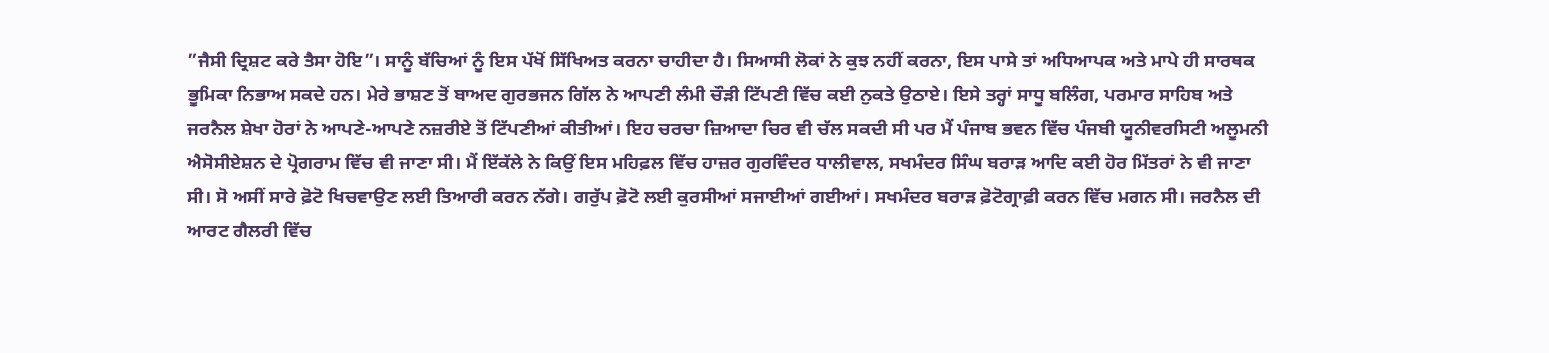”ਜੈਸੀ ਦ੍ਰਿਸ਼ਟ ਕਰੇ ਤੈਸਾ ਹੋਇ”। ਸਾਨੂੰ ਬੱਚਿਆਂ ਨੂੰ ਇਸ ਪੱਖੋਂ ਸਿੱਖਿਅਤ ਕਰਨਾ ਚਾਹੀਦਾ ਹੈ। ਸਿਆਸੀ ਲੋਕਾਂ ਨੇ ਕੁਝ ਨਹੀਂ ਕਰਨਾ, ਇਸ ਪਾਸੇ ਤਾਂ ਅਧਿਆਪਕ ਅਤੇ ਮਾਪੇ ਹੀ ਸਾਰਥਕ ਭੂਮਿਕਾ ਨਿਭਾਅ ਸਕਦੇ ਹਨ। ਮੇਰੇ ਭਾਸ਼ਣ ਤੋਂ ਬਾਅਦ ਗੁਰਭਜਨ ਗਿੱਲ ਨੇ ਆਪਣੀ ਲੰਮੀ ਚੌੜੀ ਟਿੱਪਣੀ ਵਿੱਚ ਕਈ ਨੁਕਤੇ ਉਠਾਏ। ਇਸੇ ਤਰ੍ਹਾਂ ਸਾਧੂ ਬਲਿੰਗ, ਪਰਮਾਰ ਸਾਹਿਬ ਅਤੇ ਜਰਨੈਲ ਸ਼ੇਖਾ ਹੋਰਾਂ ਨੇ ਆਪਣੇ-ਆਪਣੇ ਨਜ਼ਰੀਏ ਤੋਂ ਟਿੱਪਣੀਆਂ ਕੀਤੀਆਂ। ਇਹ ਚਰਚਾ ਜ਼ਿਆਦਾ ਚਿਰ ਵੀ ਚੱਲ ਸਕਦੀ ਸੀ ਪਰ ਮੈਂ ਪੰਜਾਬ ਭਵਨ ਵਿੱਚ ਪੰਜਬੀ ਯੂਨੀਵਰਸਿਟੀ ਅਲੂਮਨੀ ਐਸੋਸੀਏਸ਼ਨ ਦੇ ਪ੍ਰੋਗਰਾਮ ਵਿੱਚ ਵੀ ਜਾਣਾ ਸੀ। ਮੈਂ ਇੱਕੱਲੇ ਨੇ ਕਿਉਂ ਇਸ ਮਹਿਫ਼ਲ ਵਿੱਚ ਹਾਜ਼ਰ ਗੁਰਵਿੰਦਰ ਧਾਲੀਵਾਲ, ਸਖਮੰਦਰ ਸਿੰਘ ਬਰਾੜ ਆਦਿ ਕਈ ਹੋਰ ਮਿੱਤਰਾਂ ਨੇ ਵੀ ਜਾਣਾ ਸੀ। ਸੋ ਅਸੀਂ ਸਾਰੇ ਫ਼ੋਟੋ ਖਿਚਵਾਉਣ ਲਈ ਤਿਆਰੀ ਕਰਨ ਨੱਗੇ। ਗਰੁੱਪ ਫ਼ੋਟੋ ਲਈ ਕੁਰਸੀਆਂ ਸਜਾਈਆਂ ਗਈਆਂ। ਸਖਮੰਦਰ ਬਰਾੜ ਫ਼ੋਟੋਗ੍ਰਾਫ਼ੀ ਕਰਨ ਵਿੱਚ ਮਗਨ ਸੀ। ਜਰਨੈਲ ਦੀ ਆਰਟ ਗੈਲਰੀ ਵਿੱਚ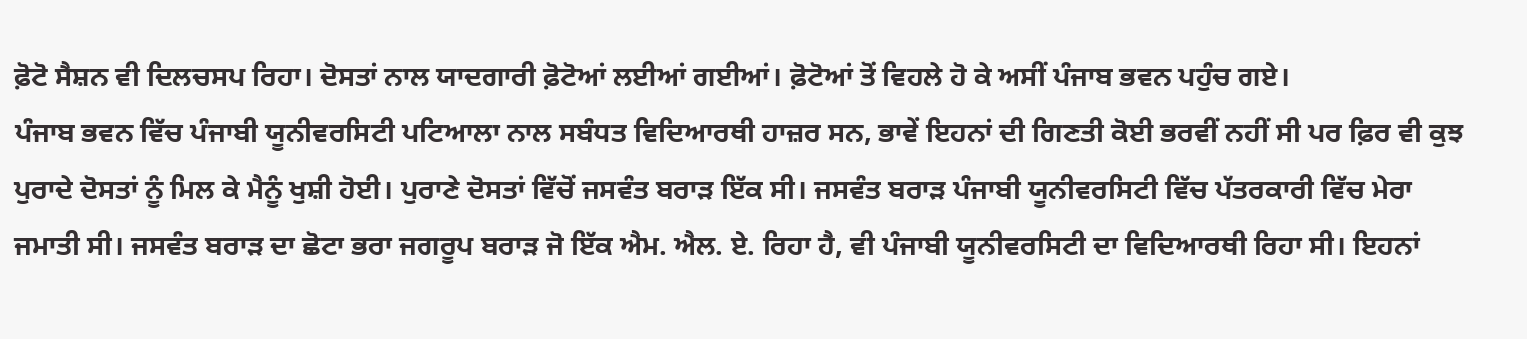ਫ਼ੋਟੋ ਸੈਸ਼ਨ ਵੀ ਦਿਲਚਸਪ ਰਿਹਾ। ਦੋਸਤਾਂ ਨਾਲ ਯਾਦਗਾਰੀ ਫ਼ੋਟੋਆਂ ਲਈਆਂ ਗਈਆਂ। ਫ਼ੋਟੋਆਂ ਤੋਂ ਵਿਹਲੇ ਹੋ ਕੇ ਅਸੀਂ ਪੰਜਾਬ ਭਵਨ ਪਹੁੰਚ ਗਏ।
ਪੰਜਾਬ ਭਵਨ ਵਿੱਚ ਪੰਜਾਬੀ ਯੂਨੀਵਰਸਿਟੀ ਪਟਿਆਲਾ ਨਾਲ ਸਬੰਧਤ ਵਿਦਿਆਰਥੀ ਹਾਜ਼ਰ ਸਨ, ਭਾਵੇਂ ਇਹਨਾਂ ਦੀ ਗਿਣਤੀ ਕੋਈ ਭਰਵੀਂ ਨਹੀਂ ਸੀ ਪਰ ਫ਼ਿਰ ਵੀ ਕੁਝ ਪੁਰਾਦੇ ਦੋਸਤਾਂ ਨੂੰ ਮਿਲ ਕੇ ਮੈਨੂੰ ਖੁਸ਼ੀ ਹੋਈ। ਪੁਰਾਣੇ ਦੋਸਤਾਂ ਵਿੱਚੋਂ ਜਸਵੰਤ ਬਰਾੜ ਇੱਕ ਸੀ। ਜਸਵੰਤ ਬਰਾੜ ਪੰਜਾਬੀ ਯੂਨੀਵਰਸਿਟੀ ਵਿੱਚ ਪੱਤਰਕਾਰੀ ਵਿੱਚ ਮੇਰਾ ਜਮਾਤੀ ਸੀ। ਜਸਵੰਤ ਬਰਾੜ ਦਾ ਛੋਟਾ ਭਰਾ ਜਗਰੂਪ ਬਰਾੜ ਜੋ ਇੱਕ ਐਮ. ਐਲ. ਏ. ਰਿਹਾ ਹੈ, ਵੀ ਪੰਜਾਬੀ ਯੂਨੀਵਰਸਿਟੀ ਦਾ ਵਿਦਿਆਰਥੀ ਰਿਹਾ ਸੀ। ਇਹਨਾਂ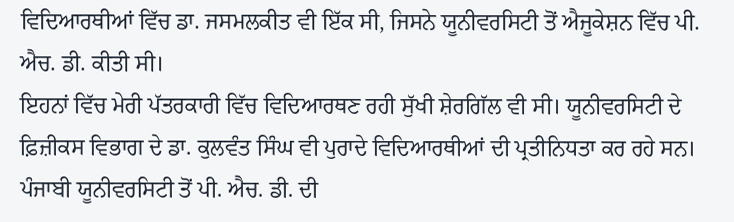ਵਿਦਿਆਰਥੀਆਂ ਵਿੱਚ ਡਾ. ਜਸਮਲਕੀਤ ਵੀ ਇੱਕ ਸੀ, ਜਿਸਨੇ ਯੂਨੀਵਰਸਿਟੀ ਤੋਂ ਐਜੂਕੇਸ਼ਨ ਵਿੱਚ ਪੀ. ਐਚ. ਡੀ. ਕੀਤੀ ਸੀ।
ਇਹਨਾਂ ਵਿੱਚ ਮੇਰੀ ਪੱਤਰਕਾਰੀ ਵਿੱਚ ਵਿਦਿਆਰਥਣ ਰਹੀ ਸੁੱਖੀ ਸ਼ੇਰਗਿੱਲ ਵੀ ਸੀ। ਯੂਨੀਵਰਸਿਟੀ ਦੇ ਫ਼ਿਜ਼ੀਕਸ ਵਿਭਾਗ ਦੇ ਡਾ. ਕੁਲਵੰਤ ਸਿੰਘ ਵੀ ਪੁਰਾਦੇ ਵਿਦਿਆਰਥੀਆਂ ਦੀ ਪ੍ਰਤੀਨਿਧਤਾ ਕਰ ਰਹੇ ਸਨ। ਪੰਜਾਬੀ ਯੂਨੀਵਰਸਿਟੀ ਤੋਂ ਪੀ. ਐਚ. ਡੀ. ਦੀ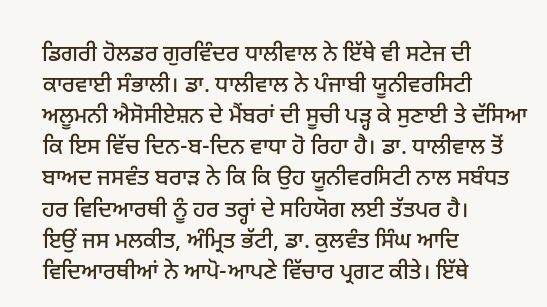ਡਿਗਰੀ ਹੋਲਡਰ ਗੁਰਵਿੰਦਰ ਧਾਲੀਵਾਲ ਨੇ ਇੱਥੇ ਵੀ ਸਟੇਜ ਦੀ ਕਾਰਵਾਈ ਸੰਭਾਲੀ। ਡਾ. ਧਾਲੀਵਾਲ ਨੇ ਪੰਜਾਬੀ ਯੂਨੀਵਰਸਿਟੀ ਅਲੂਮਨੀ ਐਸੋਸੀਏਸ਼ਨ ਦੇ ਮੈਂਬਰਾਂ ਦੀ ਸੂਚੀ ਪੜ੍ਹ ਕੇ ਸੁਣਾਈ ਤੇ ਦੱਸਿਆ ਕਿ ਇਸ ਵਿੱਚ ਦਿਨ-ਬ-ਦਿਨ ਵਾਧਾ ਹੋ ਰਿਹਾ ਹੈ। ਡਾ. ਧਾਲੀਵਾਲ ਤੋਂ ਬਾਅਦ ਜਸਵੰਤ ਬਰਾੜ ਨੇ ਕਿ ਕਿ ਉਹ ਯੂਨੀਵਰਸਿਟੀ ਨਾਲ ਸਬੰਧਤ ਹਰ ਵਿਦਿਆਰਥੀ ਨੂੰ ਹਰ ਤਰ੍ਹਾਂ ਦੇ ਸਹਿਯੋਗ ਲਈ ਤੱਤਪਰ ਹੈ।
ਇਉਂ ਜਸ ਮਲਕੀਤ, ਅੰਮ੍ਰਿਤ ਭੱਟੀ, ਡਾ. ਕੁਲਵੰਤ ਸਿੰਘ ਆਦਿ ਵਿਦਿਆਰਥੀਆਂ ਨੇ ਆਪੋ-ਆਪਣੇ ਵਿੱਚਾਰ ਪ੍ਰਗਟ ਕੀਤੇ। ਇੱਥੇ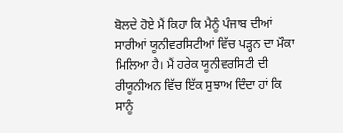ਬੋਲਦੇ ਹੋਏ ਮੈਂ ਕਿਹਾ ਕਿ ਮੈਨੂੰ ਪੰਜਾਬ ਦੀਆਂ ਸਾਰੀਆਂ ਯੂਨੀਵਰਸਿਟੀਆਂ ਵਿੱਚ ਪੜ੍ਹਨ ਦਾ ਮੌਕਾ ਮਿਲਿਆ ਹੈ। ਮੈਂ ਹਰੇਕ ਯੂਨੀਵਰਸਿਟੀ ਦੀ ਰੀਯੂਨੀਅਨ ਵਿੱਚ ਇੱਕ ਸੁਝਾਅ ਦਿੰਦਾ ਹਾਂ ਕਿ ਸਾਨੂੰ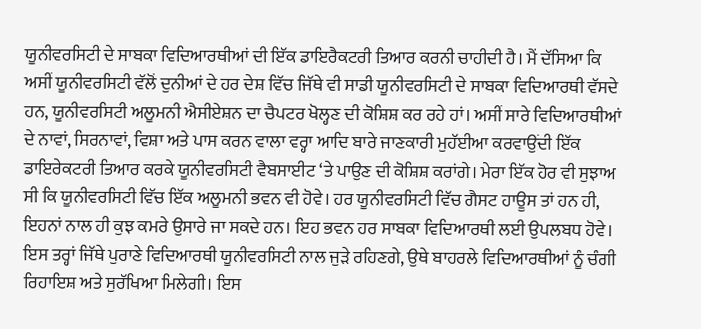ਯੂਨੀਵਰਸਿਟੀ ਦੇ ਸਾਬਕਾ ਵਿਦਿਆਰਥੀਆਂ ਦੀ ਇੱਕ ਡਾਇਰੈਕਟਰੀ ਤਿਆਰ ਕਰਨੀ ਚਾਹੀਦੀ ਹੈ। ਮੈਂ ਦੱਸਿਆ ਕਿ ਅਸੀਂ ਯੂਨੀਵਰਸਿਟੀ ਵੱਲੋਂ ਦੁਨੀਆਂ ਦੇ ਹਰ ਦੇਸ਼ ਵਿੱਚ ਜਿੱਥੇ ਵੀ ਸਾਡੀ ਯੂਨੀਵਰਸਿਟੀ ਦੇ ਸਾਬਕਾ ਵਿਦਿਆਰਥੀ ਵੱਸਦੇ ਹਨ, ਯੂਨੀਵਰਸਿਟੀ ਅਲੂਮਨੀ ਐਸੀਏਸ਼ਨ ਦਾ ਚੈਪਟਰ ਖੋਲ੍ਹਣ ਦੀ ਕੋਸ਼ਿਸ਼ ਕਰ ਰਹੇ ਹਾਂ। ਅਸੀਂ ਸਾਰੇ ਵਿਦਿਆਰਥੀਆਂ ਦੇ ਨਾਵਾਂ, ਸਿਰਨਾਵਾਂ, ਵਿਸ਼ਾ ਅਤੇ ਪਾਸ ਕਰਨ ਵਾਲਾ ਵਰ੍ਹਾ ਆਦਿ ਬਾਰੇ ਜਾਣਕਾਰੀ ਮੁਹੱਈਆ ਕਰਵਾਉਂਦੀ ਇੱਕ ਡਾਇਰੇਕਟਰੀ ਤਿਆਰ ਕਰਕੇ ਯੂਨੀਵਰਸਿਟੀ ਵੈਬਸਾਈਟ ‘ਤੇ ਪਾਉਣ ਦੀ ਕੋਸ਼ਿਸ਼ ਕਰਾਂਗੇ। ਮੇਰਾ ਇੱਕ ਹੋਰ ਵੀ ਸੁਝਾਅ ਸੀ ਕਿ ਯੂਨੀਵਰਸਿਟੀ ਵਿੱਚ ਇੱਕ ਅਲੂਮਨੀ ਭਵਨ ਵੀ ਹੋਵੇ। ਹਰ ਯੂਨੀਵਰਸਿਟੀ ਵਿੱਚ ਗੈਸਟ ਹਾਊਸ ਤਾਂ ਹਨ ਹੀ, ਇਹਨਾਂ ਨਾਲ ਹੀ ਕੁਝ ਕਮਰੇ ਉਸਾਰੇ ਜਾ ਸਕਦੇ ਹਨ। ਇਹ ਭਵਨ ਹਰ ਸਾਬਕਾ ਵਿਦਿਆਰਥੀ ਲਈ ਉਪਲਬਧ ਹੋਵੇ। ਇਸ ਤਰ੍ਹਾਂ ਜਿੱਥੇ ਪੁਰਾਣੇ ਵਿਦਿਆਰਥੀ ਯੂਨੀਵਰਸਿਟੀ ਨਾਲ ਜੁੜੇ ਰਹਿਣਗੇ, ਉਥੇ ਬਾਹਰਲੇ ਵਿਦਿਆਰਥੀਆਂ ਨੂੰ ਚੰਗੀ ਰਿਹਾਇਸ਼ ਅਤੇ ਸੁਰੱਖਿਆ ਮਿਲੇਗੀ। ਇਸ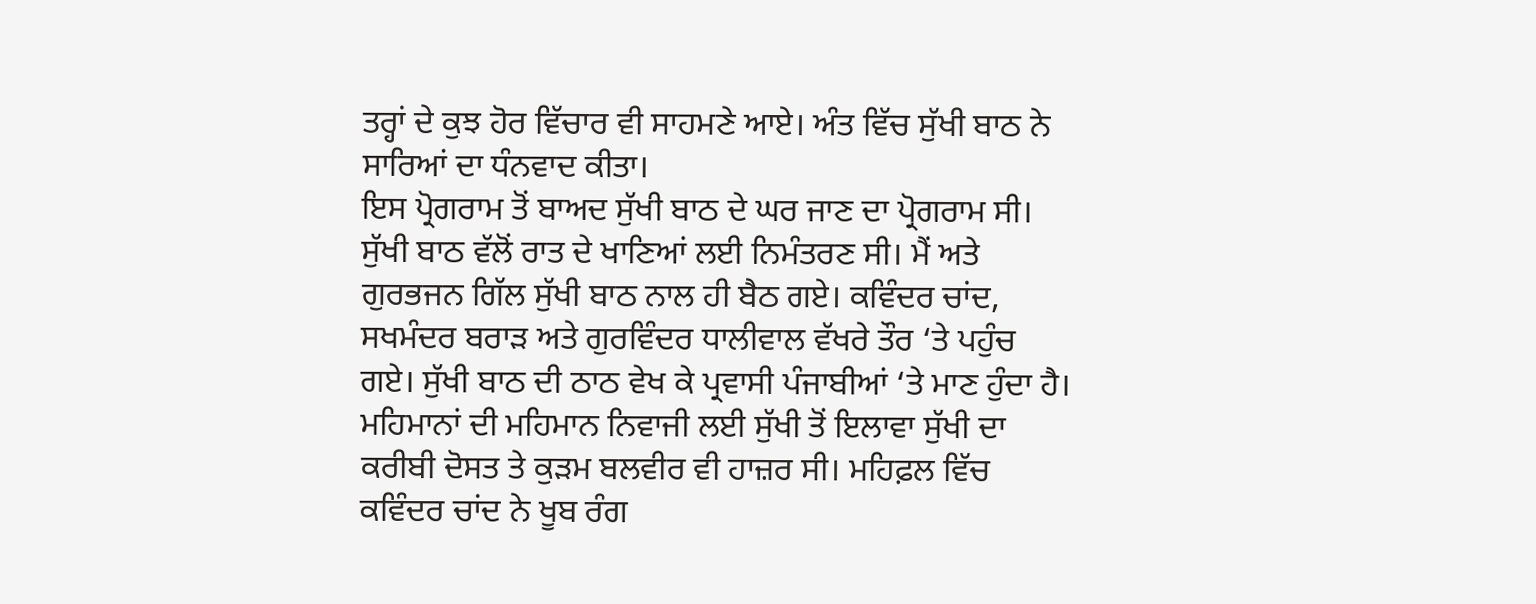ਤਰ੍ਹਾਂ ਦੇ ਕੁਝ ਹੋਰ ਵਿੱਚਾਰ ਵੀ ਸਾਹਮਣੇ ਆਏ। ਅੰਤ ਵਿੱਚ ਸੁੱਖੀ ਬਾਠ ਨੇ ਸਾਰਿਆਂ ਦਾ ਧੰਨਵਾਦ ਕੀਤਾ।
ਇਸ ਪ੍ਰੋਗਰਾਮ ਤੋਂ ਬਾਅਦ ਸੁੱਖੀ ਬਾਠ ਦੇ ਘਰ ਜਾਣ ਦਾ ਪ੍ਰੋਗਰਾਮ ਸੀ। ਸੁੱਖੀ ਬਾਠ ਵੱਲੋਂ ਰਾਤ ਦੇ ਖਾਣਿਆਂ ਲਈ ਨਿਮੰਤਰਣ ਸੀ। ਮੈਂ ਅਤੇ ਗੁਰਭਜਨ ਗਿੱਲ ਸੁੱਖੀ ਬਾਠ ਨਾਲ ਹੀ ਬੈਠ ਗਏ। ਕਵਿੰਦਰ ਚਾਂਦ, ਸਖਮੰਦਰ ਬਰਾੜ ਅਤੇ ਗੁਰਵਿੰਦਰ ਧਾਲੀਵਾਲ ਵੱਖਰੇ ਤੌਰ ‘ਤੇ ਪਹੁੰਚ ਗਏ। ਸੁੱਖੀ ਬਾਠ ਦੀ ਠਾਠ ਵੇਖ ਕੇ ਪ੍ਰਵਾਸੀ ਪੰਜਾਬੀਆਂ ‘ਤੇ ਮਾਣ ਹੁੰਦਾ ਹੈ। ਮਹਿਮਾਨਾਂ ਦੀ ਮਹਿਮਾਨ ਨਿਵਾਜੀ ਲਈ ਸੁੱਖੀ ਤੋਂ ਇਲਾਵਾ ਸੁੱਖੀ ਦਾ ਕਰੀਬੀ ਦੋਸਤ ਤੇ ਕੁੜਮ ਬਲਵੀਰ ਵੀ ਹਾਜ਼ਰ ਸੀ। ਮਹਿਫ਼ਲ ਵਿੱਚ ਕਵਿੰਦਰ ਚਾਂਦ ਨੇ ਖੂਬ ਰੰਗ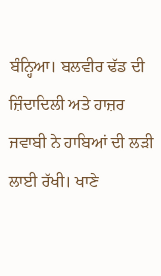ਬੰਨ੍ਹਿਆ। ਬਲਵੀਰ ਢੱਡ ਦੀ ਜ਼ਿੰਦਾਦਿਲੀ ਅਤੇ ਹਾਜ਼ਰ ਜਵਾਬੀ ਨੇ ਹਾਬਿਆਂ ਦੀ ਲੜੀ ਲਾਈ ਰੱਖੀ। ਖਾਣੇ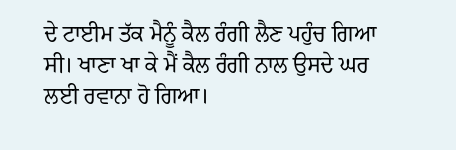ਦੇ ਟਾਈਮ ਤੱਕ ਮੈਨੂੰ ਕੈਲ ਰੰਗੀ ਲੈਣ ਪਹੁੰਚ ਗਿਆ ਸੀ। ਖਾਣਾ ਖਾ ਕੇ ਮੈਂ ਕੈਲ ਰੰਗੀ ਨਾਲ ਉਸਦੇ ਘਰ ਲਈ ਰਵਾਨਾ ਹੋ ਗਿਆ।